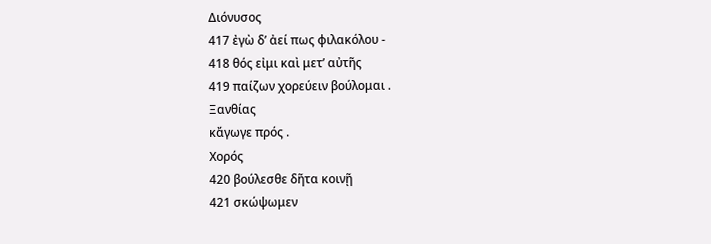Διόνυσος
417 ἐγὼ δ’ ἀεί πως φιλακόλου -
418 θός εἰμι καὶ μετ’ αὐτῆς
419 παίζων χορεύειν βούλομαι .
Ξανθίας
κἄγωγε πρός .
Χορός
420 βούλεσθε δῆτα κοινῇ
421 σκώψωμεν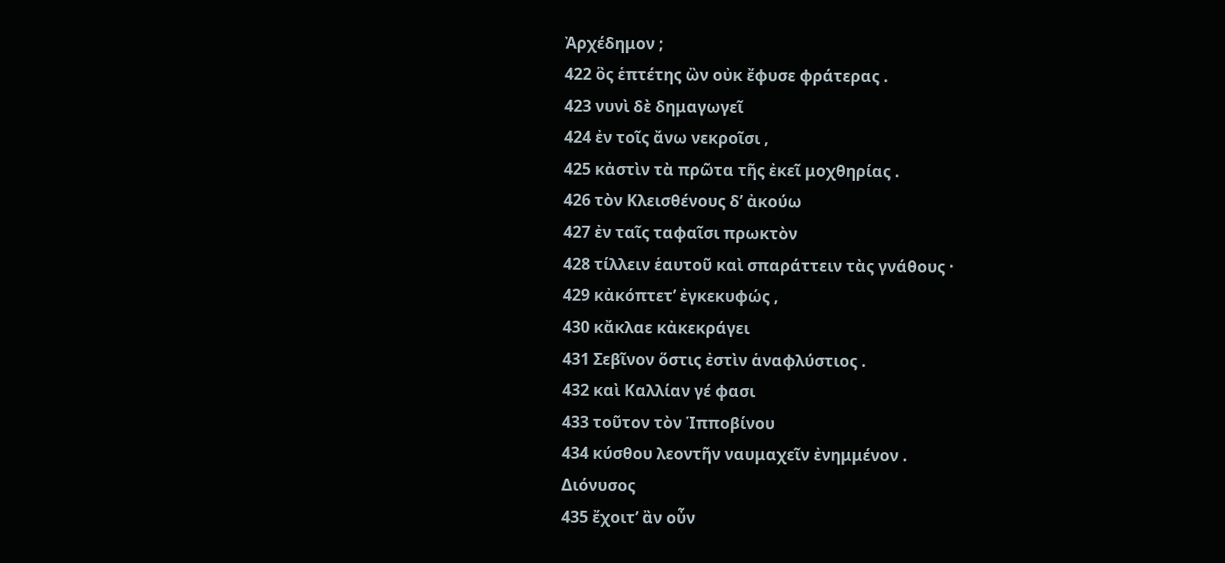Ἀρχέδημον ;
422 ὃς ἑπτέτης ὢν οὐκ ἔφυσε φράτερας .
423 νυνὶ δὲ δημαγωγεῖ
424 ἐν τοῖς ἄνω νεκροῖσι ,
425 κἀστὶν τὰ πρῶτα τῆς ἐκεῖ μοχθηρίας .
426 τὸν Κλεισθένους δ’ ἀκούω
427 ἐν ταῖς ταφαῖσι πρωκτὸν
428 τίλλειν ἑαυτοῦ καὶ σπαράττειν τὰς γνάθους ·
429 κἀκόπτετ’ ἐγκεκυφώς ,
430 κἄκλαε κἀκεκράγει
431 Σεβῖνον ὅστις ἐστὶν ἁναφλύστιος .
432 καὶ Καλλίαν γέ φασι
433 τοῦτον τὸν Ἱπποβίνου
434 κύσθου λεοντῆν ναυμαχεῖν ἐνημμένον .
Διόνυσος
435 ἔχοιτ’ ἂν οὖν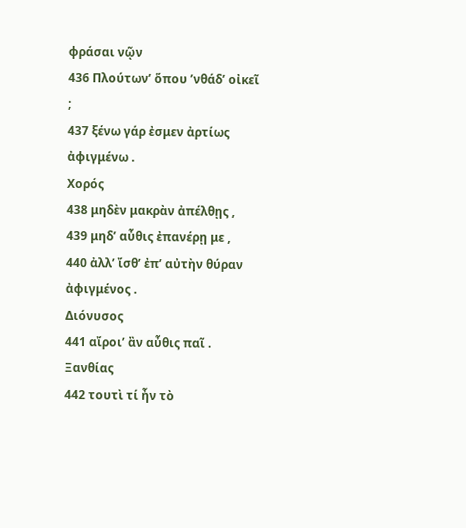φράσαι νῷν
436 Πλούτων’ ὅπου ’νθάδ’ οἰκεῖ ;
437 ξένω γάρ ἐσμεν ἀρτίως ἀφιγμένω .
Χορός
438 μηδὲν μακρὰν ἀπέλθῃς ,
439 μηδ’ αὖθις ἐπανέρῃ με ,
440 ἀλλ’ ἴσθ’ ἐπ’ αὐτὴν θύραν ἀφιγμένος .
Διόνυσος
441 αἴροι’ ἂν αὖθις παῖ .
Ξανθίας
442 τουτὶ τί ἦν τὸ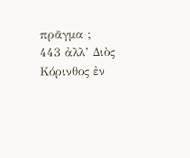πρᾶγμα ;
443 ἀλλ’ Διὸς Κόρινθος ἐν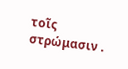τοῖς στρώμασιν .